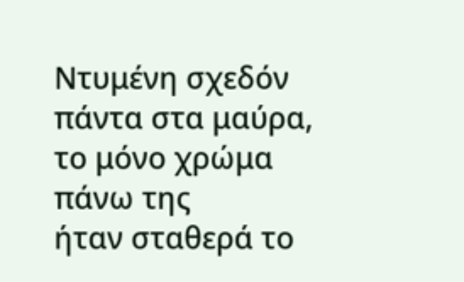Ντυμένη σχεδόν πάντα στα μαύρα,
το μόνο χρώμα πάνω της
ήταν σταθερά το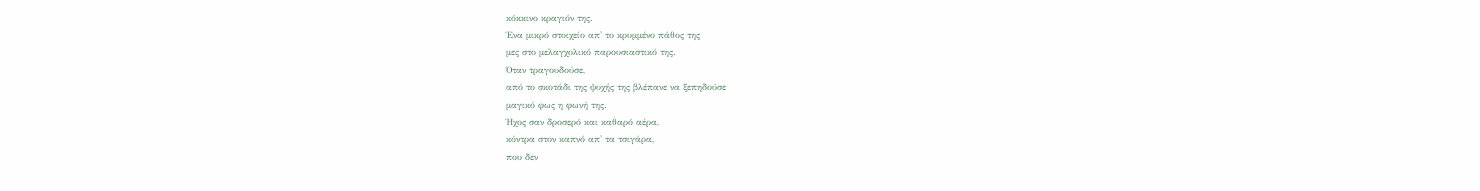κόκκινο κραγιόν της.
Ένα μικρό στοιχείο απ' το κρυμμένο πάθος της
μες στο μελαγχολικό παρουσιαστικό της.
Όταν τραγουδούσε,
από το σκοτάδι της ψυχής της βλέπανε να ξεπηδούσε
μαγικό φως η φωνή της.
Ήχος σαν δροσερό και καθαρό αέρα,
κόντρα στον καπνό απ' τα τσιγάρα,
που δεν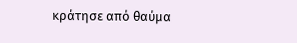κράτησε από θαύμα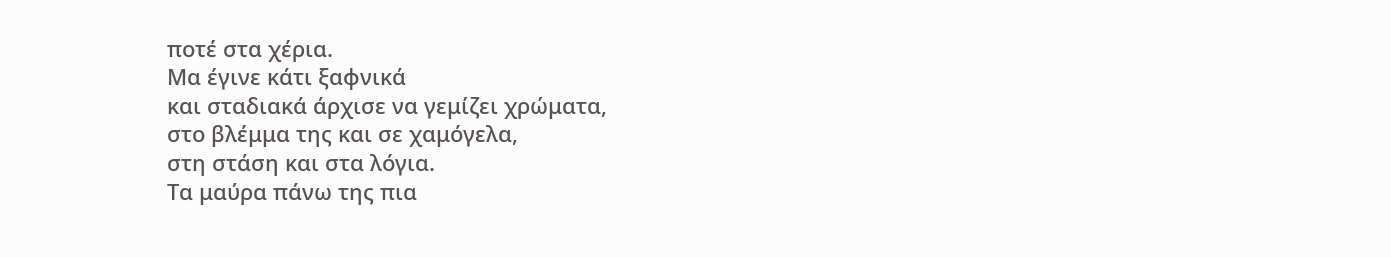ποτέ στα χέρια.
Μα έγινε κάτι ξαφνικά
και σταδιακά άρχισε να γεμίζει χρώματα,
στο βλέμμα της και σε χαμόγελα,
στη στάση και στα λόγια.
Τα μαύρα πάνω της πια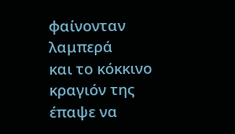φαίνονταν λαμπερά
και το κόκκινο κραγιόν της έπαψε να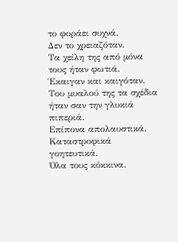το φοράει συχνά.
Δεν το χρειαζόταν.
Τα χείλη της από μόνα τους ήταν φωτιά.
Έκαιγαν και καιγόταν.
Του μυαλού της τα σχέδια ήταν σαν την γλυκιά πιπεριά.
Επίπονα απολαυστικά.
Καταστροφικά γοητευτικά.
Όλα τους κόκκινα.